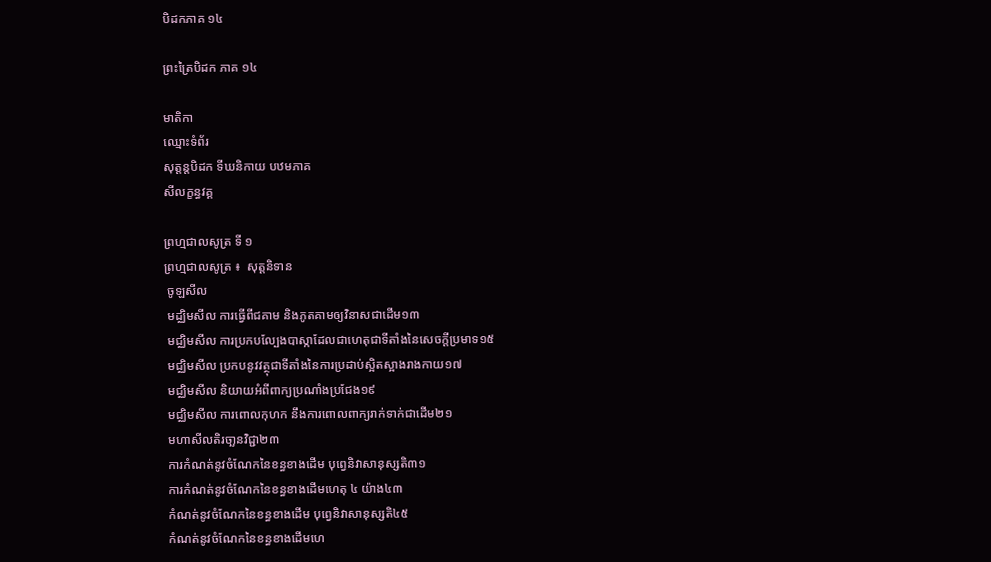បិដកភាគ ១៤

ព្រះត្រៃបិដក ភាគ ១៤

មាតិកា
ឈ្មោះទំព័រ
សុត្តន្តបិដក ទីឃនិកាយ បឋមភាគ
សីលក្ខន្ធវគ្គ

ព្រហ្មជាលសូត្រ ទី ១
ព្រហ្មជាលសូត្រ ៖  សុត្តនិទាន
 ចូឡសីល
 មដ្ឈិមសីល ការធ្វើពីជគាម និងភូតគាមឲ្យវិនាសជាដើម១៣
 មជ្ឈិមសីល ការប្រកបល្បែងបាស្កាដែលជាហេតុជាទីតាំងនៃសេចក្តីប្រមាទ១៥
 មជ្ឈិមសីល ប្រកបនូវវត្ថុជាទីតាំងនៃការប្រដាប់ស្អិតស្អាងរាងកាយ១៧
 មជ្ឈិមសីល និយាយអំពីពាក្យប្រណាំងប្រជែង១៩
 មជ្ឈិមសីល ការពោលកុហក នឹងការពោលពាក្យរាក់ទាក់ជាដើម២១
 មហាសីលតិរចា្ឆនវិជ្ជា២៣
 ការកំណត់នូវចំណែកនៃខន្ធខាងដើម បុព្វេនិវាសានុស្សតិ៣១
 ការកំណត់នូវចំណែកនៃខន្ធខាងដើមហេតុ ៤ យ៉ាង៤៣
 កំណត់នូវចំណែកនៃខន្ធខាងដើម បុព្វេនិវាសានុស្សតិ៤៥
 កំណត់នូវចំណែកនៃខន្ធខាងដើមហេ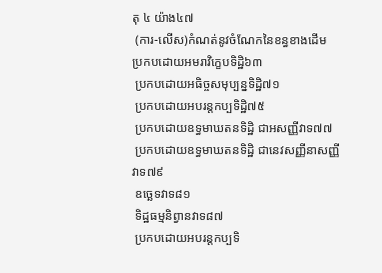តុ ៤ យ៉ាង៤៧
 (ការ-លើស)កំណត់នូវចំណែកនៃខន្ធខាងដើម ប្រកបដោយអមរាវិកេ្ខបទិដិ្ឋ៦៣
 ប្រកបដោយអធិច្ចសមុប្បន្នទិដ្ឋិ៧១
 ប្រកបដោយអបរន្តកប្បទិដ្ឋិ៧៥
 ប្រកបដោយឧទ្ធមាឃតនទិដិ្ឋ ជាអសញ្ញីវាទ៧៧
 ប្រកបដោយឧទ្ធមាឃតនទិដិ្ឋ ជានេវសញ្ញីនាសញ្ញីវាទ៧៩
 ឧចេ្ឆទវាទ៨១
 ទិដ្ឋធម្មនិព្វានវាទ៨៧
 ប្រកបដោយអបរន្តកប្បទិ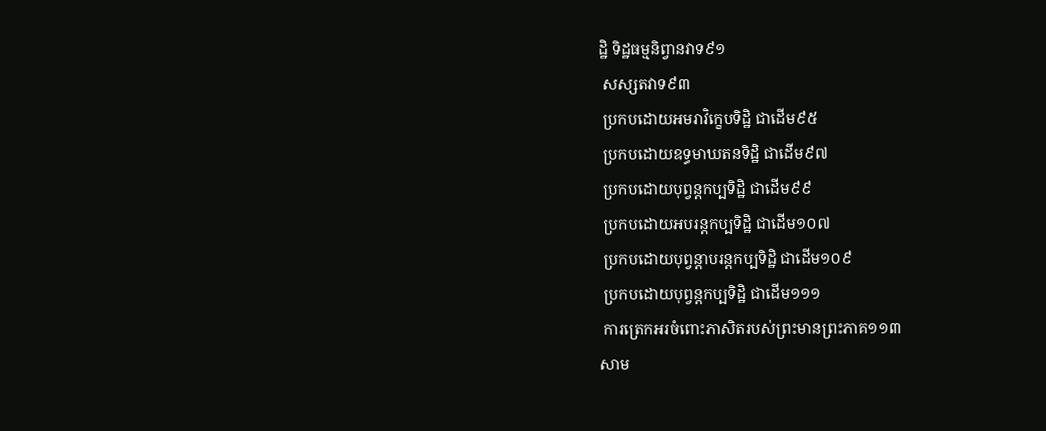ដ្ឋិ ទិដ្ឋធម្មនិព្វានវាទ៩១
 សស្សតវាទ៩៣
 ប្រកបដោយអមរាវិកេ្ខបទិដ្ឋិ ជាដើម៩៥
 ប្រកបដោយឧទ្ធមាឃតនទិដ្ឋិ ជាដើម៩៧
 ប្រកបដោយបុព្វន្តកប្បទិដ្ឋិ ជាដើម៩៩
 ប្រកបដោយអបរន្តកប្បទិដ្ឋិ ជាដើម១០៧
 ប្រកបដោយបុព្វន្តាបរន្តកប្បទិដ្ឋិ ជាដើម១០៩
 ប្រកបដោយបុព្វន្តកប្បទិដ្ឋិ ជាដើម១១១
 ការត្រេកអរចំពោះភាសិតរបស់ព្រះមានព្រះភាគ១១៣
សាម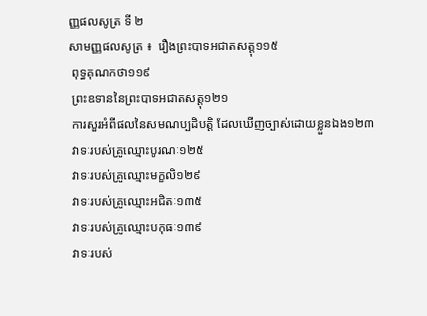ញ្ញផលសូត្រ ទី ២
សាមញ្ញផលសូត្រ ៖  រឿងព្រះបាទអជាតសត្តុ១១៥
 ពុទ្ធគុណកថា១១៩
 ព្រះឧទាននៃព្រះបាទអជាតសត្តុ១២១
 ការសួរអំពីផលនៃសមណប្បដិបត្តិ ដែលឃើញច្បាស់ដោយខ្លួនឯង១២៣
 វាទៈរបស់គ្រូឈ្មោះបូរណៈ១២៥
 វាទៈរបស់គ្រូឈ្មោះមក្ខលិ១២៩
 វាទៈរបស់គ្រូឈ្មោះអជិតៈ១៣៥
 វាទៈរបស់គ្រូឈ្មោះបកុធៈ១៣៩
 វាទៈរបស់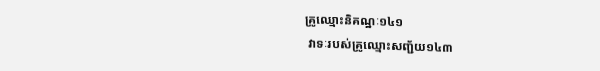គ្រូឈ្មោះនិគណ្ឋៈ១៤១
 វាទៈរបស់គ្រូឈ្មោះសញ្ជ័យ១៤៣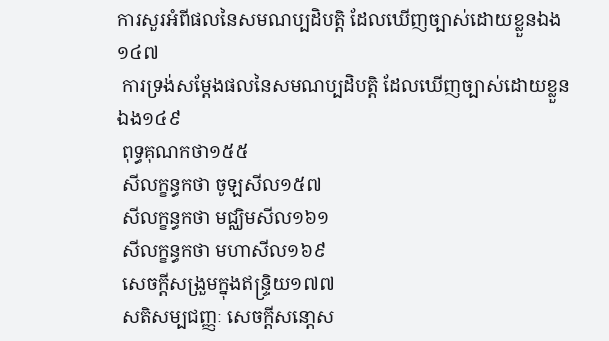ការសួរអំពីផលនៃសមណប្បដិបត្តិ ដែលឃើញច្បាស់ដោយខ្លួនឯង១៤៧
 ការទ្រង់សម្តែងផលនៃសមណប្បដិបត្តិ ដែលឃើញច្បាស់ដោយខ្លួនឯង១៤៩
 ពុទ្ធគុណកថា១៥៥
 សីលក្ខន្ធកថា ចូឡសីល១៥៧
 សីលក្ខន្ធកថា មជ្ឈិមសីល១៦១
 សីលក្ខន្ធកថា មហាសីល១៦៩
 សេចក្តីសង្រួមក្នុងឥន្រ្ទិយ១៧៧
 សតិសម្បជញ្ញៈ សេចក្តីសនោ្តស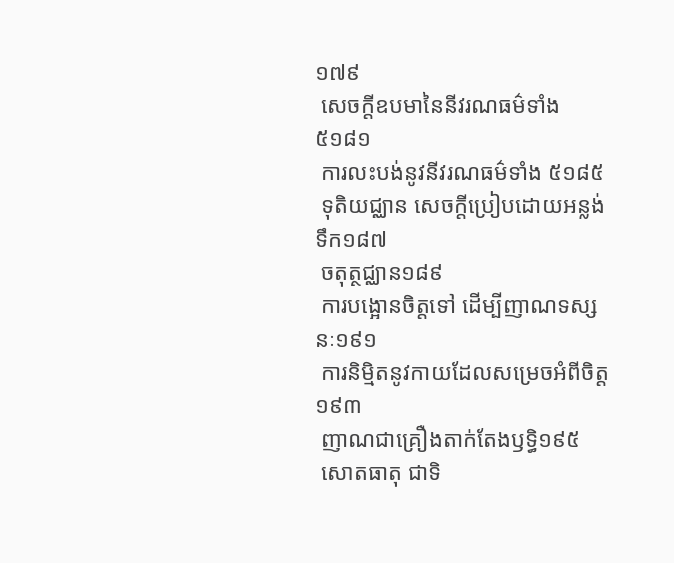១៧៩
 សេចក្តីឧបមានៃនីវរណធម៌ទាំង ៥១៨១
 ការលះបង់នូវនីវរណធម៌ទាំង ៥១៨៥
 ទុតិយជ្ឈាន សេចក្តីប្រៀបដោយអន្លង់ទឹក១៨៧
 ចតុត្ថជ្ឈាន១៨៩
 ការបង្អោនចិត្តទៅ ដើម្បីញាណទស្សនៈ១៩១
 ការនិម្មិតនូវកាយដែលសម្រេចអំពីចិត្ត១៩៣
 ញាណជាគ្រឿងតាក់តែងឫទ្ធិ១៩៥
 សោតធាតុ ជាទិ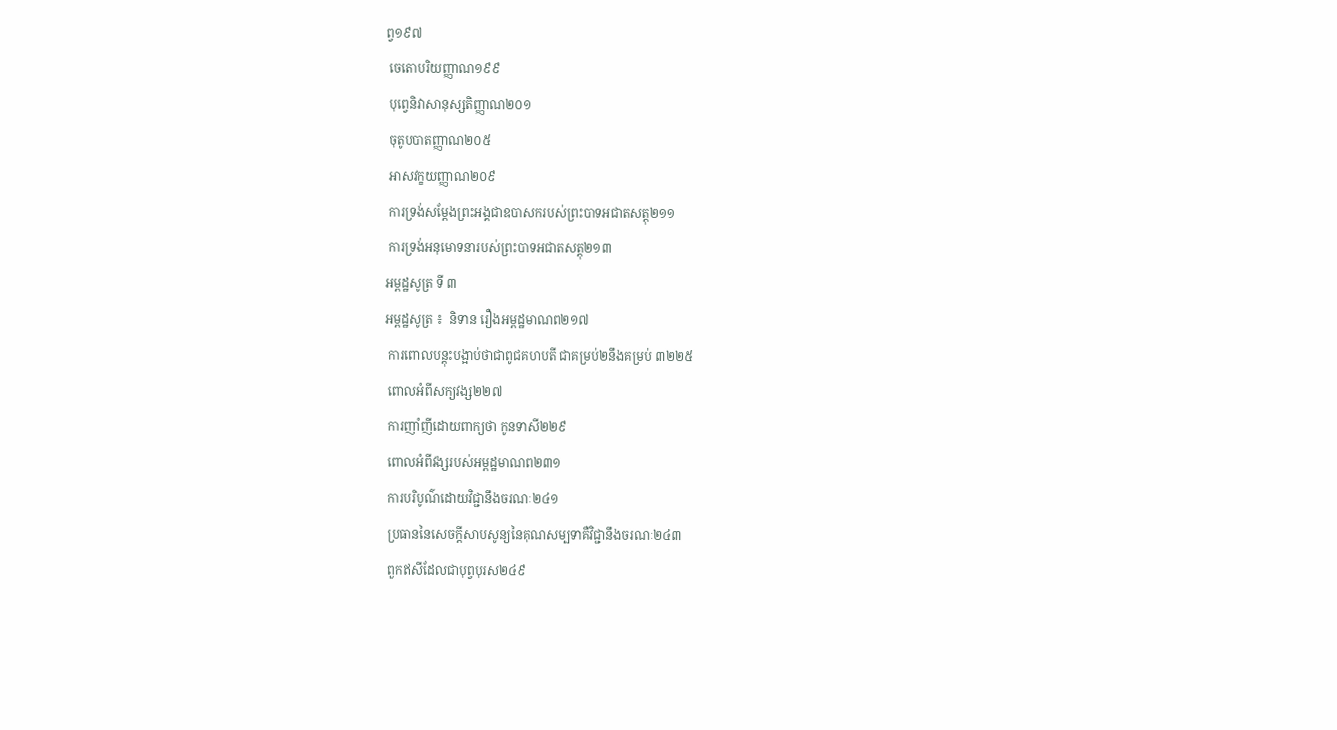ព្វ១៩៧
 ចេតោបរិយញ្ញាណ១៩៩
 បុពេ្វនិវាសានុស្សតិញ្ញាណ២០១
 ចុតូបបាតញ្ញាណ២០៥
 អាសវក្ខយញ្ញាណ២០៩
 ការទ្រង់សម្តែងព្រះអង្គជាឧបាសករបស់ព្រះបាទអជាតសត្តុ២១១
 ការទ្រង់អនុមោទនារបស់ព្រះបាទអជាតសត្តុ២១៣
អម្ពដ្ឋសូត្រ ទី ៣
អម្ពដ្ឋសូត្រ ៖  និទាន រឿងអម្ពដ្ឋមាណព២១៧
 ការពោលបន្តុះបង្អាប់ថាជាពូជគហបតី ជាគម្រប់២នឹងគម្រប់ ៣២២៥
 ពោលអំពីសក្យវង្ស២២៧
 ការញាំញីដោយពាក្យថា កូនទាសី២២៩
 ពោលអំពីវង្សរបស់អម្ពដ្ឋមាណព២៣១
 ការបរិបូណ៌ដោយវិជ្ជានឹងចរណៈ២៤១
 ប្រធាននៃសេចក្តីសាបសូន្យនៃគុណសម្បទាគឺវិជ្ជានឹងចរណៈ២៤៣
 ពួកឥសីដែលជាបុព្វបុរស២៤៩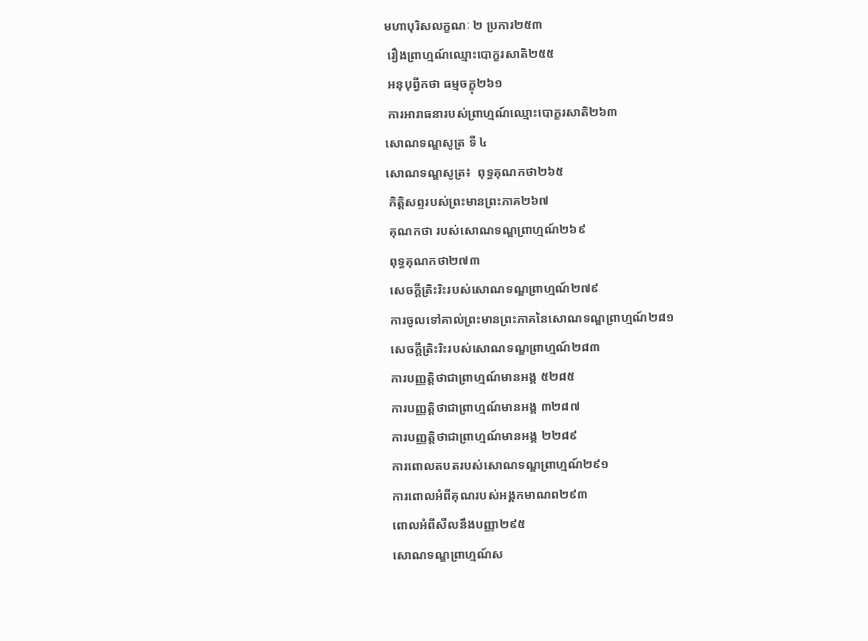មហាបុរិសលក្ខណៈ ២ ប្រការ២៥៣
 រឿងព្រាហ្មណ៍ឈ្មោះបោក្ខរសាតិ២៥៥
 អនុបុព្វីកថា ធម្មចក្ខុ២៦១
 ការអារាធនារបស់ព្រាហ្មណ៍ឈ្មោះបោក្ខរសាតិ២៦៣
សោណទណ្ឌសូត្រ ទី ៤
សោណទណ្ឌសូត្រ៖  ពុទ្ធគុណកថា២៦៥
 កិត្តិសព្ទរបស់ព្រះមានព្រះភាគ២៦៧
 គុណកថា របស់សោណទណ្ឌព្រាហ្មណ៍២៦៩
 ពុទ្ធគុណកថា២៧៣
 សេចក្តីត្រិះរិះរបស់សោណទណ្ឌព្រាហ្មណ៍២៧៩
 ការចូលទៅគាល់ព្រះមានព្រះភាគនៃសោណទណ្ឌព្រាហ្មណ៍២៨១
 សេចក្តីត្រិះរិះរបស់សោណទណ្ឌព្រាហ្មណ៍២៨៣
 ការបញ្ញត្តិថាជាព្រាហ្មណ៍មានអង្គ ៥២៨៥
 ការបញ្ញត្តិថាជាព្រាហ្មណ៍មានអង្គ ៣២៨៧
 ការបញ្ញត្តិថាជាព្រាហ្មណ៍មានអង្គ ២២៨៩
 ការពោលតបតរបស់សោណទណ្ឌព្រាហ្មណ៍២៩១
 ការពោលអំពីគុណរបស់អង្គកមាណព២៩៣
 ពោលអំពីសីលនឹងបញ្ញា២៩៥
 សោណទណ្ឌព្រាហ្មណ៍ស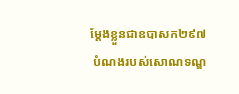មែ្តងខ្លួនជាឧបាសក២៩៧
 បំណងរបស់សោណទណ្ឌ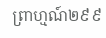ព្រាហ្មណ៍២៩៩